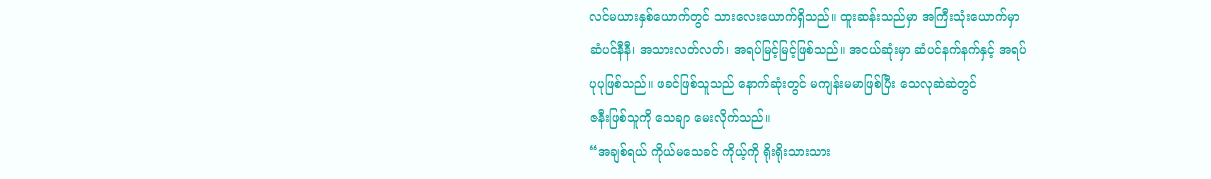လင်မယားနှစ်ယောက်တွင် သားလေးယောက်ရှိသည်။ ထူးဆန်းသည်မှာ အကြီးသုံးယောက်မှာ
ဆံပင်နီနီ၊ အသားလတ်လတ်၊ အရပ်မြင့်မြင့်ဖြစ်သည်။ အငယ်ဆုံးမှာ ဆံပင်နက်နက်နှင့် အရပ်
ပုပုဖြစ်သည်။ ဖခင်ဖြစ်သူသည် နောက်ဆုံးတွင် မကျန်းမမာဖြစ်ပြီး သေလုဆဲဆဲတွင်
ဇနီးဖြစ်သူကို သေချာ မေးလိုက်သည်။
“အချစ်ရယ် ကိုယ်မသေခင် ကိုယ့်ကို ရိုးရိုးသားသား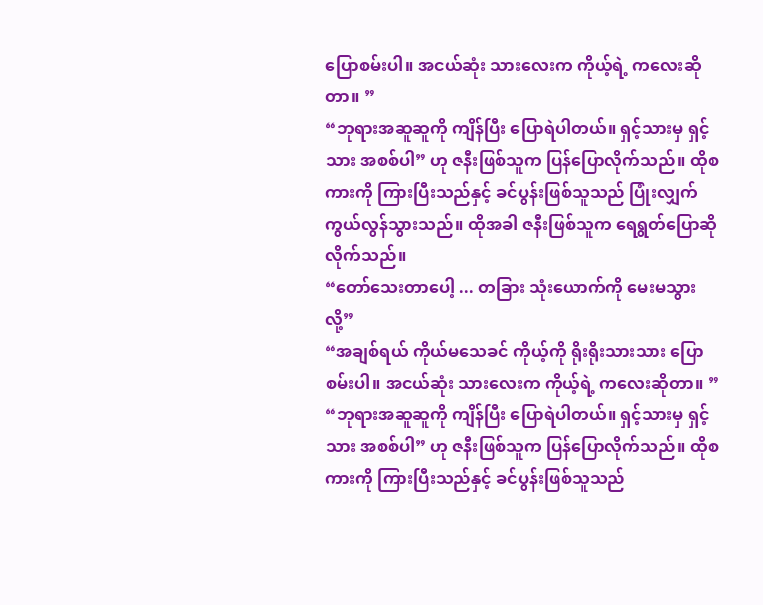ပြောစမ်းပါ။ အငယ်ဆုံး သားလေးက ကိုယ့်ရဲ့ ကလေးဆိုတာ။ ”
“ဘုရားအဆူဆူကို ကျိန်ပြီး ပြောရဲပါတယ်။ ရှင့်သားမှ ရှင့်သား အစစ်ပါ” ဟု ဇနီးဖြစ်သူက ပြန်ပြောလိုက်သည်။ ထိုစကားကို ကြားပြီးသည်နှင့် ခင်ပွန်းဖြစ်သူသည် ပြုံးလျှက် ကွယ်လွန်သွားသည်။ ထိုအခါ ဇနီးဖြစ်သူက ရေရွတ်ပြောဆို လိုက်သည်။
“တော်သေးတာပေါ့ ... တခြား သုံးယောက်ကို မေးမသွားလို့”
“အချစ်ရယ် ကိုယ်မသေခင် ကိုယ့်ကို ရိုးရိုးသားသား ပြောစမ်းပါ။ အငယ်ဆုံး သားလေးက ကိုယ့်ရဲ့ ကလေးဆိုတာ။ ”
“ဘုရားအဆူဆူကို ကျိန်ပြီး ပြောရဲပါတယ်။ ရှင့်သားမှ ရှင့်သား အစစ်ပါ” ဟု ဇနီးဖြစ်သူက ပြန်ပြောလိုက်သည်။ ထိုစကားကို ကြားပြီးသည်နှင့် ခင်ပွန်းဖြစ်သူသည်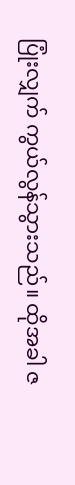ပြုံးလျှက် ကွယ်လွန်သွားသည်။ ထိုအခါ ဇ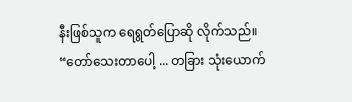နီးဖြစ်သူက ရေရွတ်ပြောဆို လိုက်သည်။
“တော်သေးတာပေါ့ ... တခြား သုံးယောက်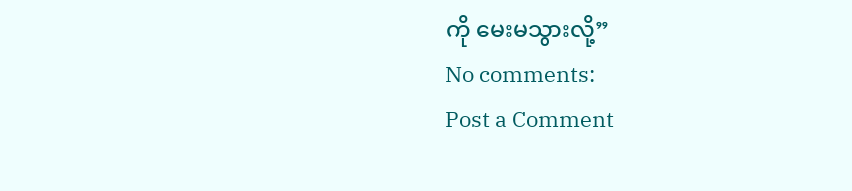ကို မေးမသွားလို့”
No comments:
Post a Comment